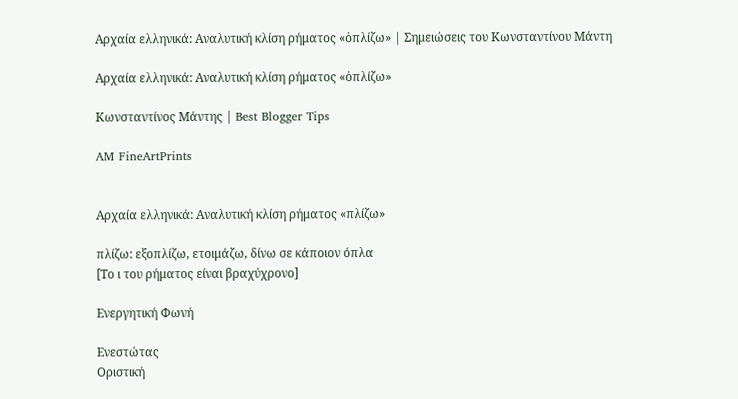Αρχαία ελληνικά: Αναλυτική κλίση ρήματος «ὁπλίζω» | Σημειώσεις του Κωνσταντίνου Μάντη

Αρχαία ελληνικά: Αναλυτική κλίση ρήματος «ὁπλίζω»

Κωνσταντίνος Μάντης | Best Blogger Tips

AM FineArtPrints


Αρχαία ελληνικά: Αναλυτική κλίση ρήματος «πλίζω»

πλίζω: εξοπλίζω, ετοιμάζω, δίνω σε κάποιον όπλα
[Το ι του ρήματος είναι βραχύχρονο]

Ενεργητική Φωνή

Ενεστώτας
Οριστική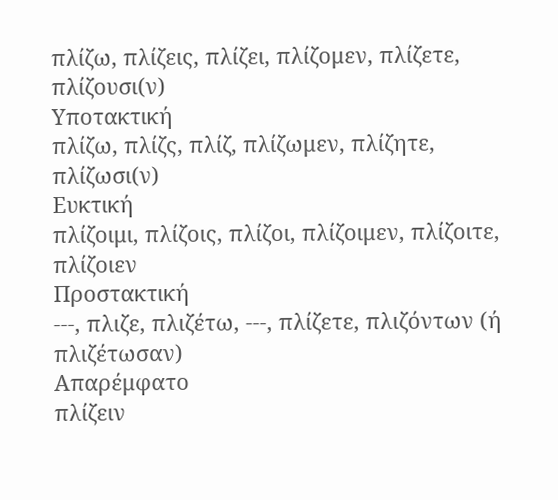πλίζω, πλίζεις, πλίζει, πλίζομεν, πλίζετε, πλίζουσι(ν)
Υποτακτική
πλίζω, πλίζς, πλίζ, πλίζωμεν, πλίζητε, πλίζωσι(ν)
Ευκτική
πλίζοιμι, πλίζοις, πλίζοι, πλίζοιμεν, πλίζοιτε, πλίζοιεν
Προστακτική
---, πλιζε, πλιζέτω, ---, πλίζετε, πλιζόντων (ή πλιζέτωσαν)
Απαρέμφατο
πλίζειν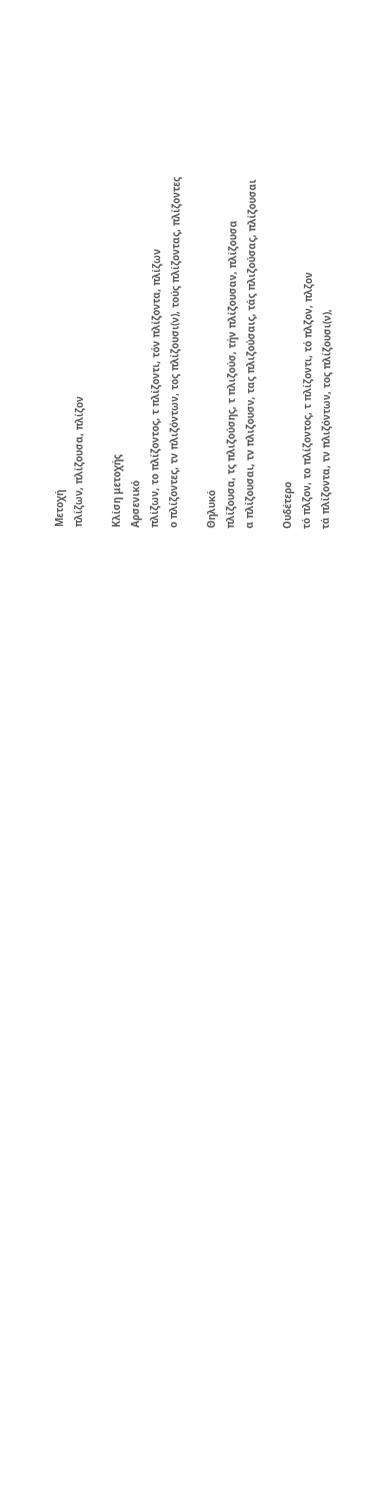Μετοχή
πλίζων, πλίζουσα, πλίζον

Κλίση μετοχής
Αρσενικό
πλίζων, το πλίζοντος, τ πλίζοντι, τόν πλίζοντα, πλίζων
ο πλίζοντες, τν πλιζόντων, τος πλίζουσι(ν), τούς πλίζοντας, πλίζοντες

Θηλυκό
πλίζουσα, τς πλιζούσης, τ πλιζούσ, τήν πλίζουσαν, πλίζουσα
α πλίζουσαι, τν πλιζουσν, τας πλιζούσαις, τάς πλιζούσας, πλίζουσαι

Ουδέτερο
τό πλζον, το πλίζοντος, τ πλίζοντι, τό πλζον, πλζον
τά πλίζοντα, τν πλιζόντων, τος πλίζουσι(ν),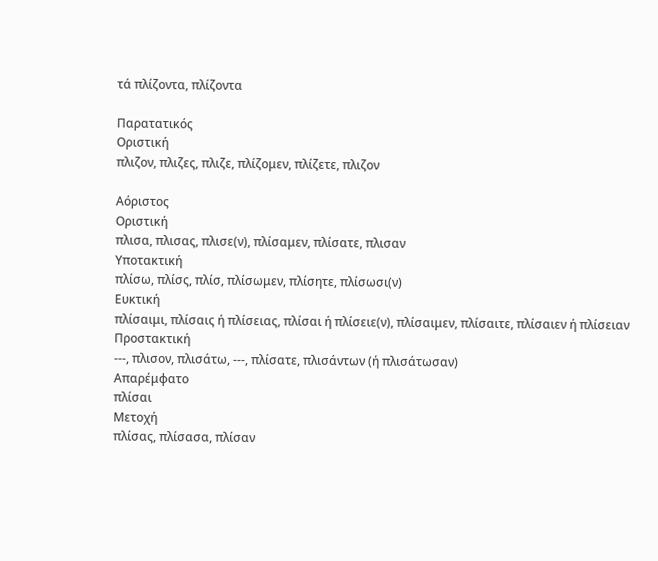τά πλίζοντα, πλίζοντα

Παρατατικός
Οριστική
πλιζον, πλιζες, πλιζε, πλίζομεν, πλίζετε, πλιζον

Αόριστος
Οριστική
πλισα, πλισας, πλισε(ν), πλίσαμεν, πλίσατε, πλισαν
Υποτακτική
πλίσω, πλίσς, πλίσ, πλίσωμεν, πλίσητε, πλίσωσι(ν)
Ευκτική
πλίσαιμι, πλίσαις ή πλίσειας, πλίσαι ή πλίσειε(ν), πλίσαιμεν, πλίσαιτε, πλίσαιεν ή πλίσειαν
Προστακτική
---, πλισον, πλισάτω, ---, πλίσατε, πλισάντων (ή πλισάτωσαν)
Απαρέμφατο
πλίσαι
Μετοχή
πλίσας, πλίσασα, πλίσαν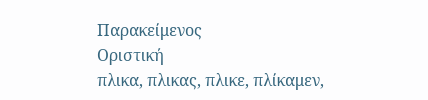Παρακείμενος
Οριστική
πλικα, πλικας, πλικε, πλίκαμεν,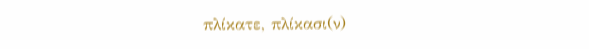πλίκατε, πλίκασι(ν)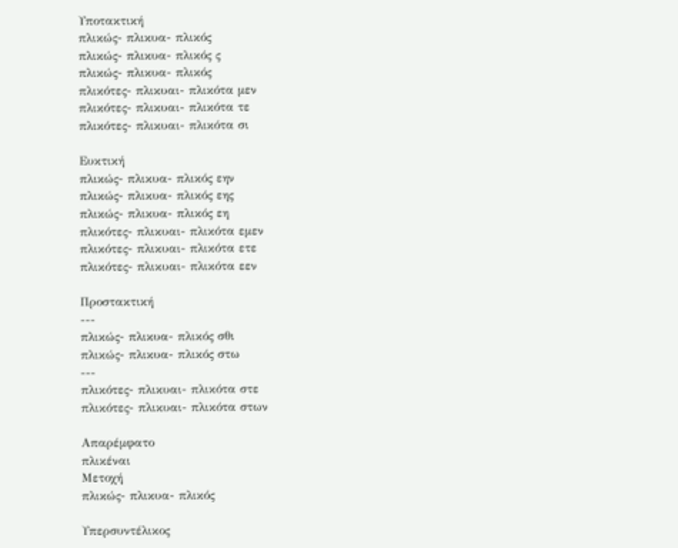Υποτακτική
πλικώς- πλικυα- πλικός
πλικώς- πλικυα- πλικός ς
πλικώς- πλικυα- πλικός
πλικότες- πλικυαι- πλικότα μεν
πλικότες- πλικυαι- πλικότα τε
πλικότες- πλικυαι- πλικότα σι

Ευκτική
πλικώς- πλικυα- πλικός εην
πλικώς- πλικυα- πλικός εης
πλικώς- πλικυα- πλικός εη
πλικότες- πλικυαι- πλικότα εμεν
πλικότες- πλικυαι- πλικότα ετε
πλικότες- πλικυαι- πλικότα εεν

Προστακτική
---
πλικώς- πλικυα- πλικός σθι
πλικώς- πλικυα- πλικός στω
---
πλικότες- πλικυαι- πλικότα στε
πλικότες- πλικυαι- πλικότα στων

Απαρέμφατο
πλικέναι
Μετοχή
πλικώς- πλικυα- πλικός

Υπερσυντέλικος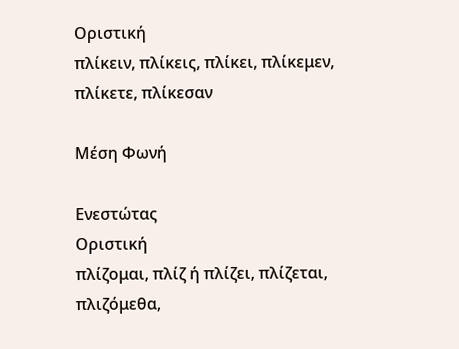Οριστική
πλίκειν, πλίκεις, πλίκει, πλίκεμεν, πλίκετε, πλίκεσαν

Μέση Φωνή

Ενεστώτας
Οριστική
πλίζομαι, πλίζ ή πλίζει, πλίζεται, πλιζόμεθα,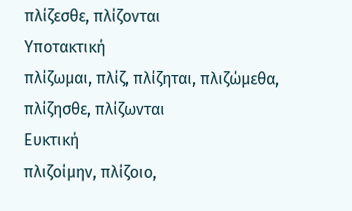πλίζεσθε, πλίζονται
Υποτακτική
πλίζωμαι, πλίζ, πλίζηται, πλιζώμεθα, πλίζησθε, πλίζωνται
Ευκτική
πλιζοίμην, πλίζοιο,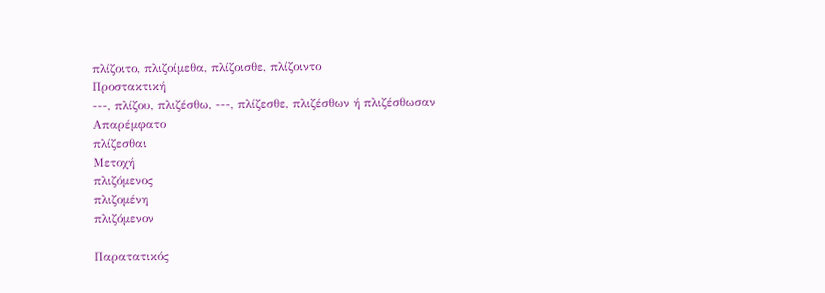πλίζοιτο, πλιζοίμεθα, πλίζοισθε, πλίζοιντο
Προστακτική
---, πλίζου, πλιζέσθω, ---, πλίζεσθε, πλιζέσθων ή πλιζέσθωσαν
Απαρέμφατο
πλίζεσθαι
Μετοχή
πλιζόμενος
πλιζομένη
πλιζόμενον

Παρατατικός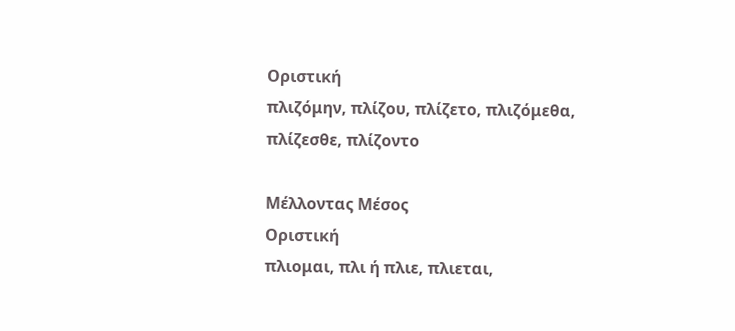Οριστική
πλιζόμην, πλίζου, πλίζετο, πλιζόμεθα, πλίζεσθε, πλίζοντο

Μέλλοντας Μέσος
Οριστική
πλιομαι, πλι ή πλιε, πλιεται,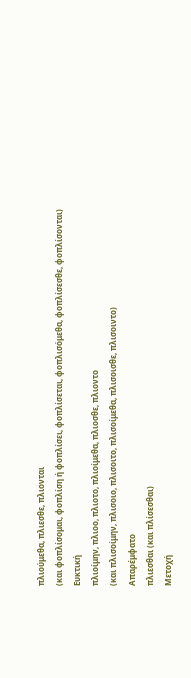πλιούμεθα, πλιεσθε, πλιονται
(και φοπλίσομαι, φοπλίση ή φοπλίσει, φοπλίσεται, φοπλισόμεθα, φοπλίσεσθε, φοπλίσονται)
Ευκτική
πλιοίμην, πλιοο, πλιοτο, πλιοίμεθα, πλιοσθε, πλιοντο
(και πλισοίμην, πλισοιο, πλισοιτο, πλισοίμεθα, πλισοισθε, πλισοιντο)
Απαρέμφατο
πλιεσθαι (και πλίσεσθαι)
Μετοχή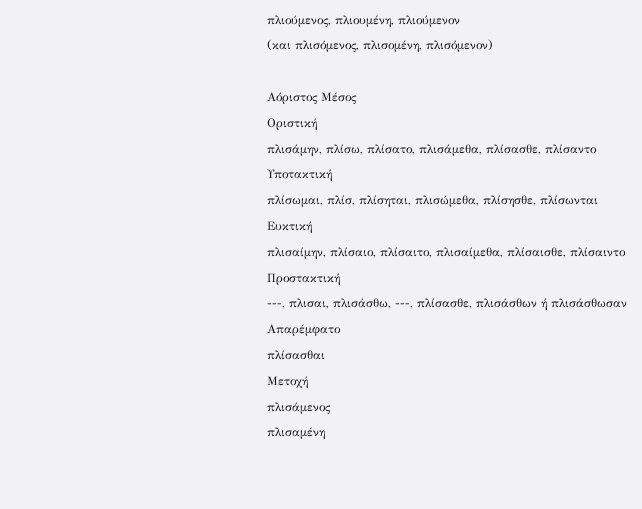πλιούμενος, πλιουμένη, πλιούμενον
(και πλισόμενος, πλισομένη, πλισόμενον)

Αόριστος Μέσος
Οριστική
πλισάμην, πλίσω, πλίσατο, πλισάμεθα, πλίσασθε, πλίσαντο
Υποτακτική
πλίσωμαι, πλίσ, πλίσηται, πλισώμεθα, πλίσησθε, πλίσωνται
Ευκτική
πλισαίμην, πλίσαιο, πλίσαιτο, πλισαίμεθα, πλίσαισθε, πλίσαιντο
Προστακτική
---, πλισαι, πλισάσθω, ---, πλίσασθε, πλισάσθων ή πλισάσθωσαν
Απαρέμφατο
πλίσασθαι
Μετοχή
πλισάμενος
πλισαμένη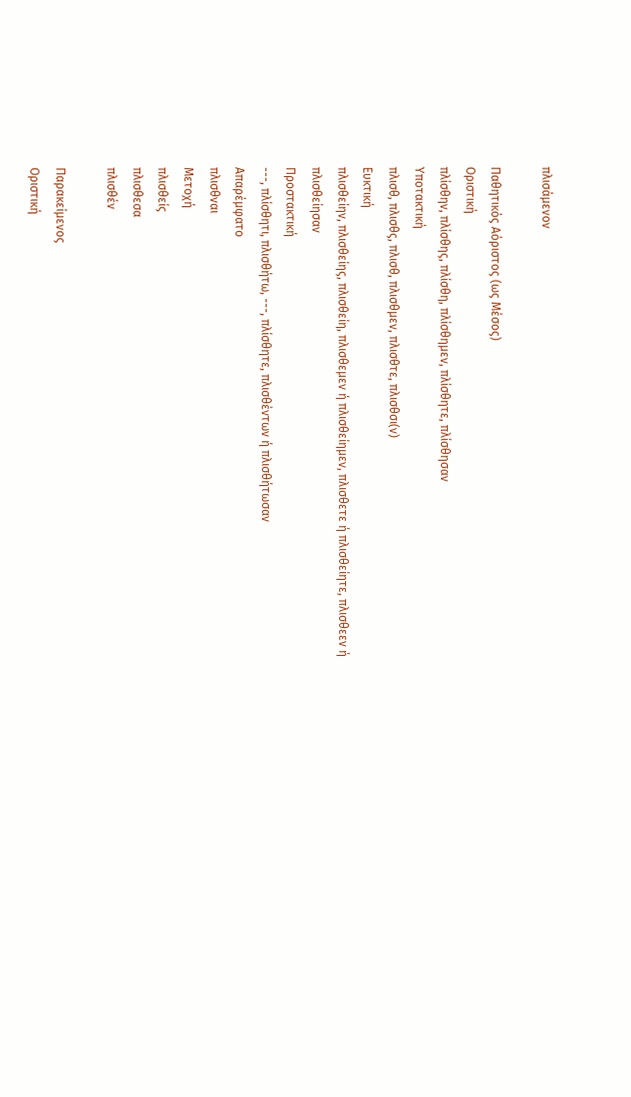πλισάμενον

Παθητικός Αόριστος (ως Μέσος)
Οριστική
πλίσθην, πλίσθης, πλίσθη, πλίσθημεν, πλίσθητε, πλίσθησαν
Υποτακτική
πλισθ, πλισθς, πλισθ, πλισθμεν, πλισθτε, πλισθσι(ν)
Ευκτική
πλισθείην, πλισθείης, πλισθείη, πλισθεμεν ή πλισθείημεν, πλισθετε ή πλισθείητε, πλισθεεν ή πλισθείησαν
Προστακτική
---, πλίσθητι, πλισθήτω, ---, πλίσθητε, πλισθέντων ή πλισθήτωσαν
Απαρέμφατο
πλισθναι
Μετοχή
πλισθείς
πλισθεσα
πλισθέν

Παρακείμενος
Οριστική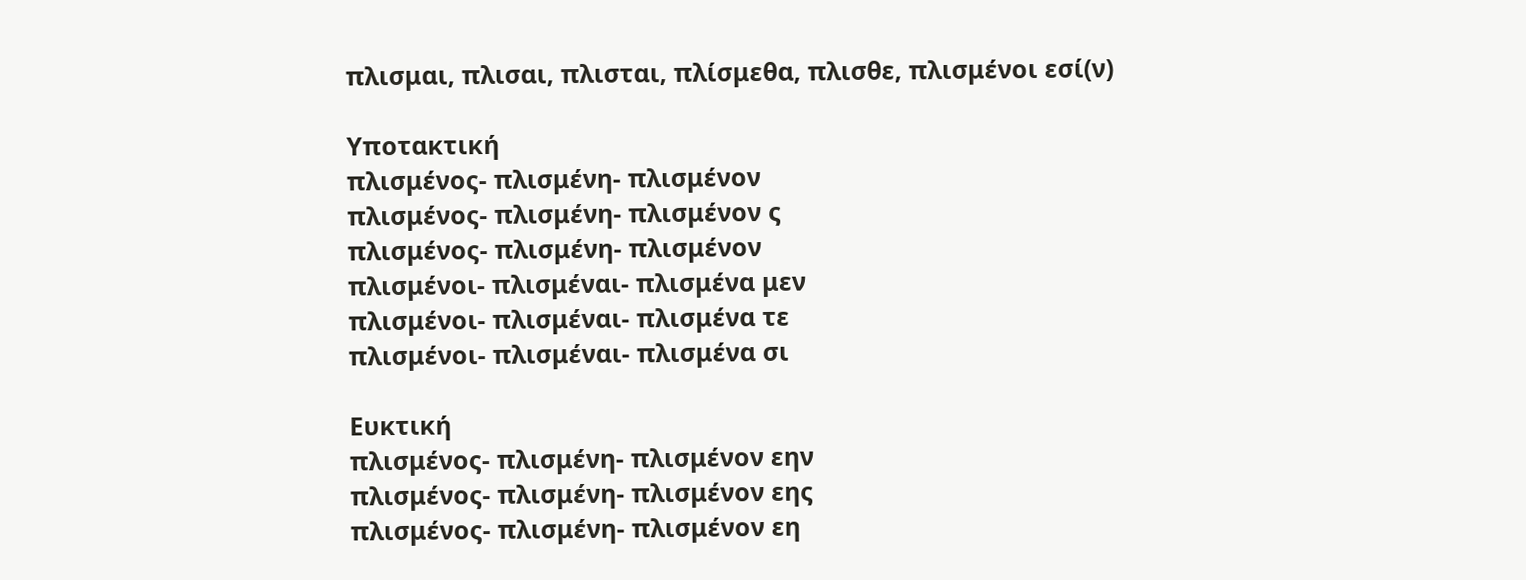πλισμαι, πλισαι, πλισται, πλίσμεθα, πλισθε, πλισμένοι εσί(ν)

Υποτακτική
πλισμένος- πλισμένη- πλισμένον
πλισμένος- πλισμένη- πλισμένον ς
πλισμένος- πλισμένη- πλισμένον
πλισμένοι- πλισμέναι- πλισμένα μεν
πλισμένοι- πλισμέναι- πλισμένα τε
πλισμένοι- πλισμέναι- πλισμένα σι

Ευκτική
πλισμένος- πλισμένη- πλισμένον εην
πλισμένος- πλισμένη- πλισμένον εης
πλισμένος- πλισμένη- πλισμένον εη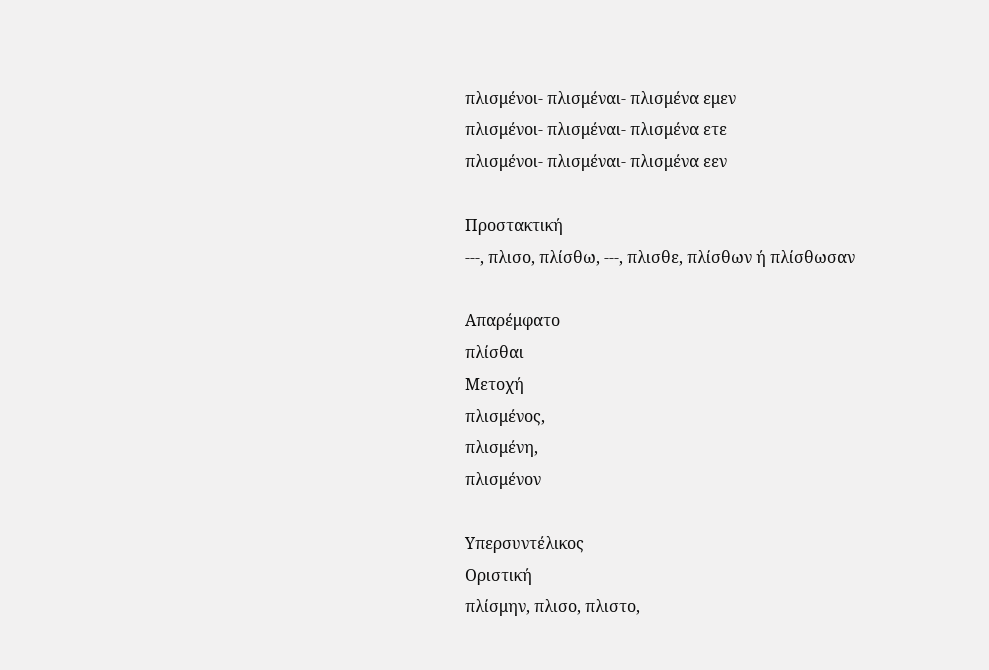πλισμένοι- πλισμέναι- πλισμένα εμεν
πλισμένοι- πλισμέναι- πλισμένα ετε
πλισμένοι- πλισμέναι- πλισμένα εεν

Προστακτική
---, πλισο, πλίσθω, ---, πλισθε, πλίσθων ή πλίσθωσαν

Απαρέμφατο
πλίσθαι
Μετοχή
πλισμένος,
πλισμένη,
πλισμένον

Υπερσυντέλικος
Οριστική
πλίσμην, πλισο, πλιστο,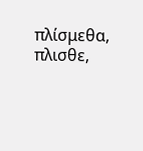πλίσμεθα, πλισθε,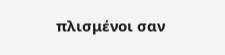πλισμένοι σαν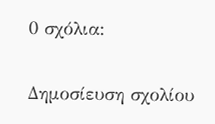0 σχόλια:

Δημοσίευση σχολίου